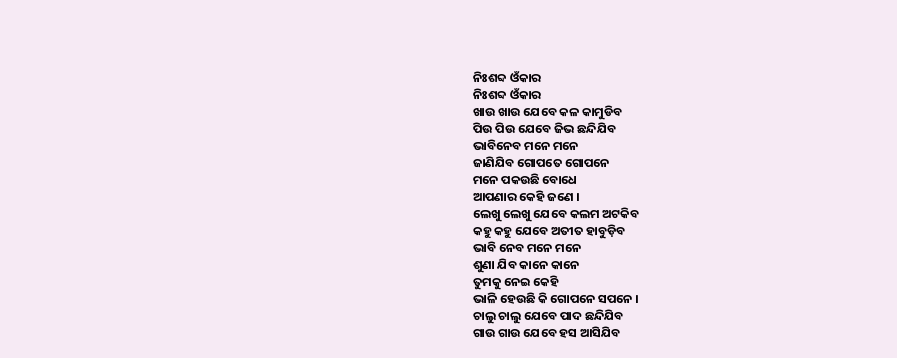ନିଃଶବ୍ଦ ଓଁକାର
ନିଃଶବ୍ଦ ଓଁକାର
ଖାଉ ଖାଉ ଯେବେ କଳ କାମୁଡିବ
ପିଉ ପିଉ ଯେବେ ଜିଭ ଛନ୍ଦିଯିବ
ଭାବିନେବ ମନେ ମନେ
ଜାଣିଯିବ ଗୋପତେ ଗୋପନେ
ମନେ ପକଉଛି ବୋଧେ
ଆପଣାର କେହି ଜଣେ ।
ଲେଖୁ ଲେଖୁ ଯେବେ କଲମ ଅଟକିବ
କହୁ କହୁ ଯେବେ ଅତୀତ ହାବୁଡ଼ିବ
ଭାବି ନେବ ମନେ ମନେ
ଶୁଣା ଯିବ କାନେ କାନେ
ତୁମକୁ ନେଇ କେହି
ଭାଳି ହେଉଛି କି ଗୋପନେ ସପନେ ।
ଚାଲୁ ଚାଲୁ ଯେବେ ପାଦ ଛନ୍ଦିଯିବ
ଗାଉ ଗାଉ ଯେବେ ହସ ଆସିଯିବ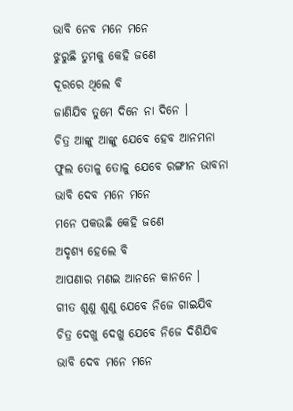ଭାବି ନେବ ମନେ ମନେ
ଝୁରୁଛି ତୁମକୁ କେହି ଜଣେ
ଦୂରରେ ଥିଲେ ବି
ଜାଣିଯିବ ତୁମେ ଦିନେ ନା ଦିନେ ।
ଚିତ୍ର ଆଙ୍କୁ ଆଙ୍କୁ ଯେବେ ହେବ ଆନମନା
ଫୁଲ ତୋଳୁ ତୋଳୁ ଯେବେ ରଙ୍ଗୀନ ଭାବନା
ଭାବି ଦେବ ମନେ ମନେ
ମନେ ପକଉଛି କେହି ଜଣେ
ଅଦୃଶ୍ୟ ହେଲେ ବି
ଆପଣାର ମଣଇ ଆନନେ କାନନେ ।
ଗୀତ ଶୁଣୁ ଶୁଣୁ ଯେବେ ନିଜେ ଗାଇଯିବ
ଚିତ୍ର ଦେଖୁ ଦେଖୁ ଯେବେ ନିଜେ ଦିଶିଯିବ
ଭାବି ଦେବ ମନେ ମନେ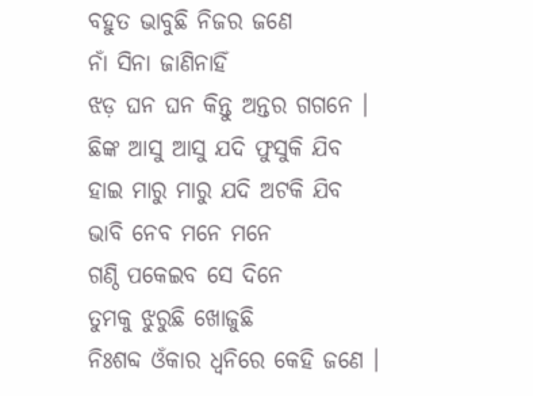ବହୁତ ଭାବୁଛି ନିଜର ଜଣେ
ନାଁ ସିନା ଜାଣିନାହିଁ
ଝଡ଼ ଘନ ଘନ କିନ୍ତୁ ଅନ୍ତର ଗଗନେ ।
ଛିଙ୍କ ଆସୁ ଆସୁ ଯଦି ଫୁସୁକି ଯିବ
ହାଇ ମାରୁ ମାରୁ ଯଦି ଅଟକି ଯିବ
ଭାବି ନେବ ମନେ ମନେ
ଗଣ୍ଠି ପକେଇବ ସେ ଦିନେ
ତୁମକୁ ଝୁରୁଛି ଖୋଜୁଛି
ନିଃଶବ୍ଦ ଓଁକାର ଧ୍ଵନିରେ କେହି ଜଣେ ।